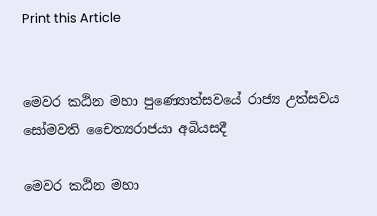Print this Article


මෙවර කඨින මහා පුණ්‍යොත්සවයේ රාජ්‍ය උත්සවය සෝමවති චෛත්‍යරාජයා අබියසදී

මෙවර කඨින මහා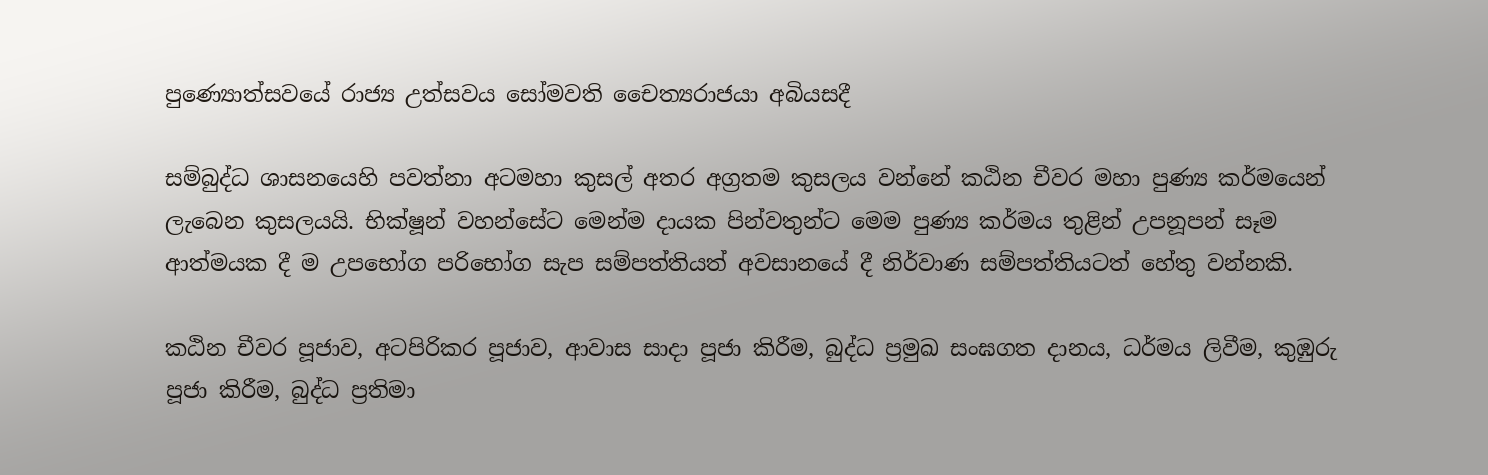පුණ්‍යොත්සවයේ රාජ්‍ය උත්සවය සෝමවති චෛත්‍යරාජයා අබියසදී

සම්බුද්ධ ශාසනයෙහි පවත්නා අටමහා කුසල් අතර අග්‍රතම කුසලය වන්නේ කඨින චීවර මහා පුණ්‍ය කර්මයෙන් ලැබෙන කුසලයයි. භික්ෂූන් වහන්සේට මෙන්ම දායක පින්වතුන්ට මෙම පුණ්‍ය කර්මය තුළින් උපනූපන් සෑම ආත්මයක දී ම උපභෝග පරිභෝග සැප සම්පත්තියත් අවසානයේ දී නිර්වාණ සම්පත්තියටත් හේතු වන්නකි.

කඨින චීවර පූජාව, අටපිරිකර පූජාව, ආවාස සාදා පූජා කිරීම, බුද්ධ ප්‍රමුඛ සංඝගත දානය, ධර්මය ලිවීම, කුඹුරු පූජා කිරීම, බුද්ධ ප්‍රතිමා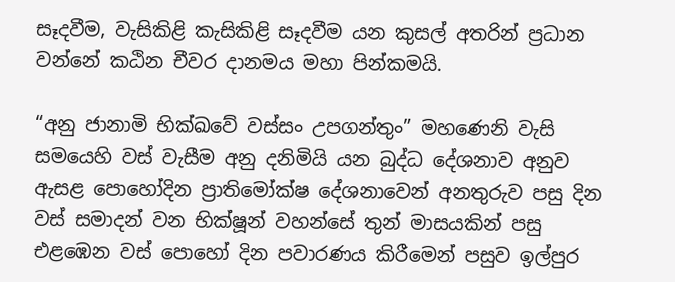සෑදවීම, වැසිකිළි කැසිකිළි සෑදවීම යන කුසල් අතරින් ප්‍රධාන වන්නේ කඨින චීවර දානමය මහා පින්කමයි.

“අනු ජානාමි භික්ඛවේ වස්සං උපගන්තුං” මහණෙනි වැසි සමයෙහි වස් වැසීම අනු දනිමියි යන බුද්ධ දේශනාව අනුව ඇසළ පොහෝදින ප්‍රාතිමෝක්ෂ දේශනාවෙන් අනතුරුව පසු දින වස් සමාදන් වන භික්ෂූන් වහන්සේ තුන් මාසයකින් පසු එළඹෙන වස් පොහෝ දින පවාරණය කිරීමෙන් පසුව ඉල්පුර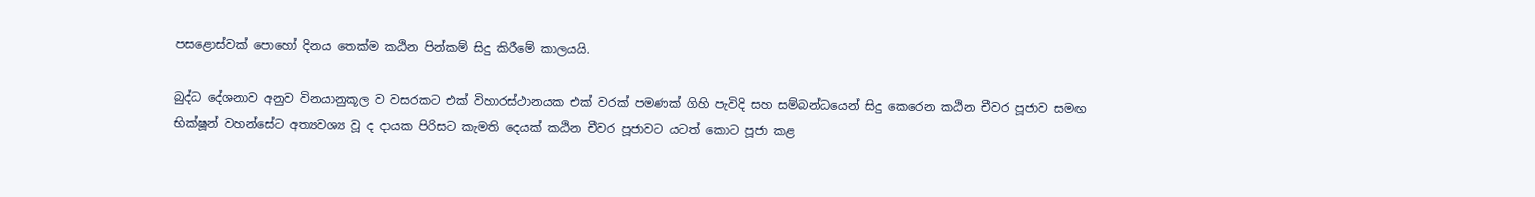පසළොස්වක් පොහෝ දිනය තෙක්ම කඨින පින්කම් සිදු කිරීමේ කාලයයි.

බුද්ධ දේශනාව අනුව විනයානුකූල ව වසරකට එක් විහාරස්ථානයක එක් වරක් පමණක් ගිහි පැවිදි සහ සම්බන්ධයෙන් සිදු කෙරෙන කඨින චීවර පූජාව සමඟ භික්ෂූන් වහන්සේට අත්‍යවශ්‍ය වූ ද දායක පිරිසට කැමති දෙයක් කඨින චීවර පූජාවට යටත් කොට පූජා කළ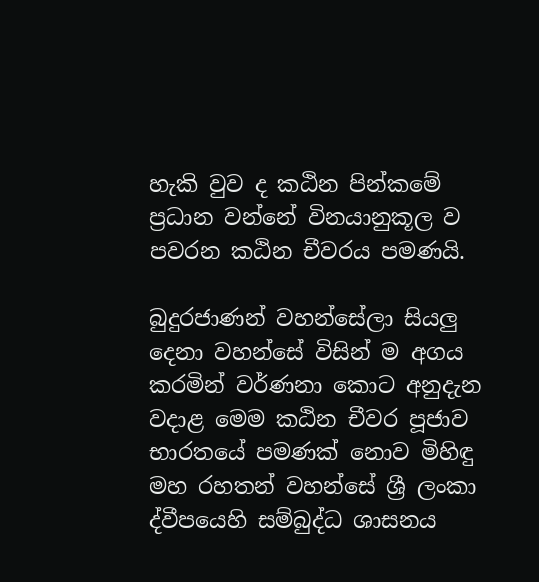හැකි වුව ද කඨින පින්කමේ ප්‍රධාන වන්නේ විනයානුකූල ව පවරන කඨින චීවරය පමණයි.

බුදුරජාණන් වහන්සේලා සියලු දෙනා වහන්සේ විසින් ම අගය කරමින් වර්ණනා කොට අනුදැන වදාළ මෙම කඨින චීවර පූජාව භාරතයේ පමණක් නොව මිහිඳු මහ රහතන් වහන්සේ ශ්‍රී ලංකා ද්වීපයෙහි සම්බුද්ධ ශාසනය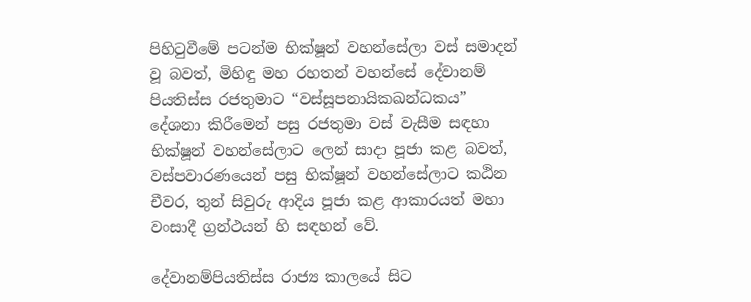පිහිටුවීමේ පටන්ම භික්ෂූන් වහන්සේලා වස් සමාදන් වූ බවත්, මිහිඳු මහ රහතන් වහන්සේ දේවානම් පියතිස්ස රජතුමාට “වස්සූපනායිකඛන්ධකය” දේශනා කිරීමෙන් පසු රජතුමා වස් වැසීම සඳහා භික්ෂූන් වහන්සේලාට ලෙන් සාදා පූජා කළ බවත්, වස්පවාරණයෙන් පසු භික්ෂූන් වහන්සේලාට කඨින චීවර, තුන් සිවුරු ආදිය පූජා කළ ආකාරයත් මහා වංසාදී ග්‍රන්ථයන් හි සඳහන් වේ.

දේවානම්පියතිස්ස රාජ්‍ය කාලයේ සිට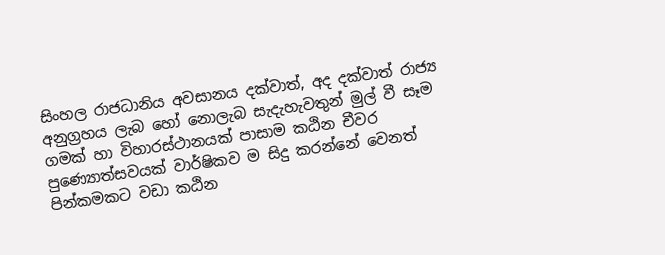සිංහල රාජධානිය අවසානය දක්වාත්, අද දක්වාත් රාජ්‍ය අනුග්‍රහය ලැබ හෝ නොලැබ සැදැහැවතුන් මුල් වී සෑම ගමක් හා විහාරස්ථානයක් පාසාම කඨින චීවර   පුණ්‍යොත්සවයක් වාර්ෂිකව ම සිදු කරන්නේ වෙනත් පින්කමකට වඩා කඨින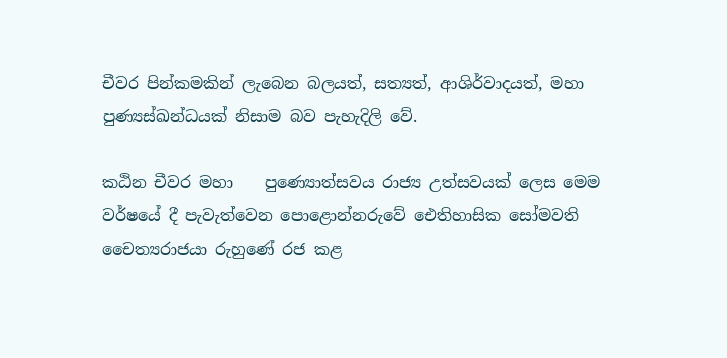චීවර පින්කමකින් ලැබෙන බලයත්, සත්‍යත්, ආශිර්වාදයත්, මහා පුණ්‍යස්ඛන්ධයක් නිසාම බව පැහැදිලි වේ.

කඨින චීවර මහා    පුණ්‍යොත්සවය රාජ්‍ය උත්සවයක් ලෙස මෙම වර්ෂයේ දී පැවැත්වෙන පොළොන්නරුවේ ඓතිහාසික සෝමවති චෛත්‍යරාජයා රුහුණේ රජ කළ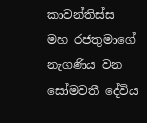කාවන්තිස්ස මහ රජතුමාගේ නැගණිය වන සෝමවතී දේවිය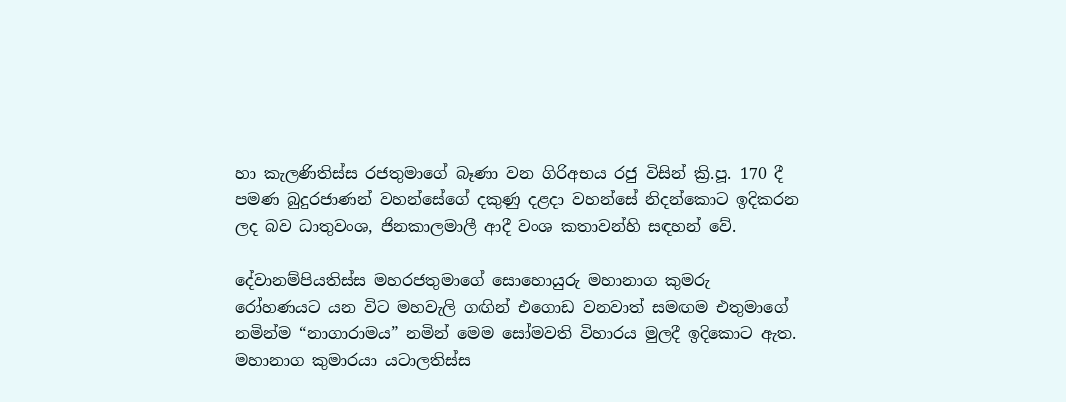හා කැලණිතිස්ස රජතුමාගේ බෑණා වන ගිරිඅභය රජු විසින් ක්‍රි.පූ. 170 දී පමණ බුදුරජාණන් වහන්සේගේ දකුණු දළදා වහන්සේ නිදන්කොට ඉදිකරන ලද බව ධාතුවංශ, ජිනකාලමාලී ආදී වංශ කතාවන්හි සඳහන් වේ.

දේවානම්පියතිස්ස මහරජතුමාගේ සොහොයුරු මහානාග කුමරු රෝහණයට යන විට මහවැලි ගඟින් එගොඩ වනවාත් සමඟම එතුමාගේ නමින්ම “නාගාරාමය” නමින් මෙම සෝමවති විහාරය මුලදී ඉදිකොට ඇත. මහානාග කුමාරයා යටාලතිස්ස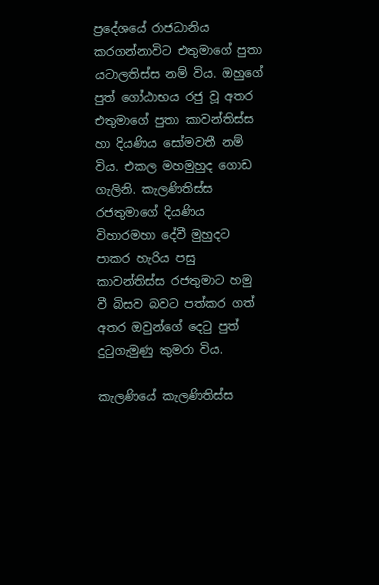ප්‍රදේශයේ රාජධානිය කරගන්නාවිට එතුමාගේ පුතා යටාලතිස්ස නම් විය. ඔහුගේ පුත් ගෝඨාභය රජු වූ අතර එතුමාගේ පුතා කාවන්තිස්ස හා දියණිය සෝමවතී නම් විය. එකල මහමුහුද ගොඩ ගැලිනි. කැලණිතිස්ස රජතුමාගේ දියණිය විහාරමහා දේවී මුහුදට පාකර හැරිය පසු කාවන්තිස්ස රජතුමාට හමු වී බිසව බවට පත්කර ගත් අතර ඔවුන්ගේ දෙටු පුත් දුටුගැමුණු කුමරා විය.

කැලණියේ කැලණිතිස්ස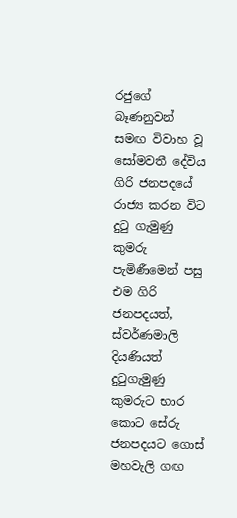රජුගේ බෑණනුවන් සමඟ විවාහ වූ සෝමවතී දේවිය ගිරි ජනපදයේ රාජ්‍ය කරන විට දුටු ගැමුණු කුමරු පැමිණීමෙන් පසු එම ගිරි ජනපදයත්, ස්වර්ණමාලි දියණියත් දුටුගැමුණු කුමරුට භාර කොට සේරු ජනපදයට ගොස් මහවැලි ගඟ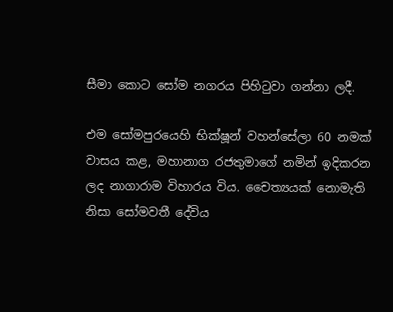සීමා කොට සෝම නගරය පිහිටුවා ගන්නා ලදී.

එම සෝමපුරයෙහි භික්ෂූන් වහන්සේලා 60 නමක් වාසය කළ, මහානාග රජතුමාගේ නමින් ඉදිකරන ලද නාගාරාම විහාරය විය. චෛත්‍යයක් නොමැති නිසා සෝමවතී දේවිය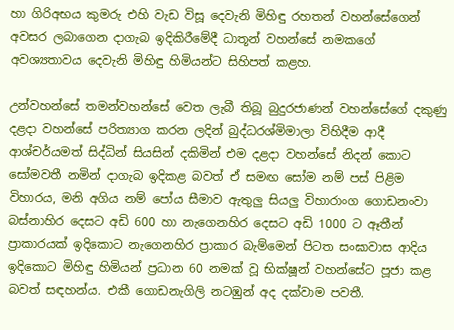හා ගිරිඅභය කුමරු එහි වැඩ විසූ දෙවැනි මිහිඳු රහතන් වහන්සේගෙන් අවසර ලබාගෙන දාගැබ ඉදිකිරීමේදී ධාතූන් වහන්සේ නමකගේ අවශ්‍යතාවය දෙවැනි මිහිඳු හිමියන්ට සිහිපත් කළහ.

උන්වහන්සේ තමන්වහන්සේ වෙත ලැබී තිබූ බුදුරජාණන් වහන්සේගේ දකුණු දළදා වහන්සේ පරිත්‍යාග කරන ලදින් බුද්ධරශ්මිමාලා විහිදීම ආදී ආශ්චර්යමත් සිද්ධින් සියසින් දකිමින් එම දළදා වහන්සේ නිදන් කොට සෝමවතී නමින් දාගැබ ඉදිකළ බවත් ඒ සමඟ සෝම නම් පස් පිළිම විහාරය, මනි අගිය නම් පෝය සීමාව ඇතුලු සියලු විහාරාංග ගොඩනංවා බස්නාහිර දෙසට අඩි 600 හා නැගෙනහිර දෙසට අඩි 1000 ට ඈතීන් ප්‍රාකාරයක් ඉදිකොට නැගෙනහිර ප්‍රාකාර බැම්මෙන් පිටත සංඝාවාස ආදිය ඉදිකොට මිහිඳු හිමියන් ප්‍රධාන 60 නමක් වූ භික්ෂූන් වහන්සේට පූජා කළ බවත් සඳහන්ය. එකී ගොඩනැගිලි නටඹුන් අද දක්වාම පවතී.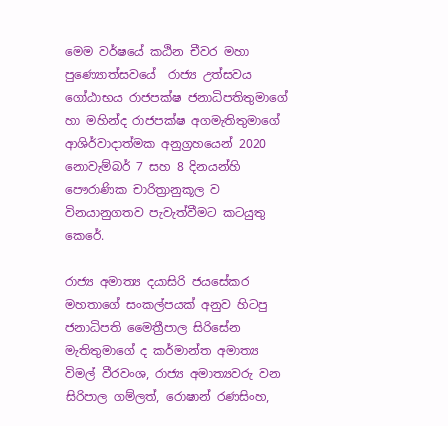මෙම වර්ෂයේ කඨින චීවර මහා  පුණ්‍යොත්සවයේ  රාජ්‍ය උත්සවය ගෝඨාභය රාජපක්ෂ ජනාධිපතිතුමාගේ හා මහින්ද රාජපක්ෂ අගමැතිතුමාගේ ආශිර්වාදාත්මක අනුග්‍රහයෙන් 2020 නොවැම්බර් 7 සහ 8 දිනයන්හි පෞරාණික චාරිත්‍රානුකූල ව විනයානුගතව පැවැත්වීමට කටයුතු කෙරේ.

රාජ්‍ය අමාත්‍ය දයාසිරි ජයසේකර මහතාගේ සංකල්පයක් අනුව හිටපු ජනාධිපති මෛත්‍රීපාල සිරිසේන මැතිතුමාගේ ද කර්මාන්ත අමාත්‍ය විමල් වීරවංශ, රාජ්‍ය අමාත්‍යවරු වන සිරිපාල ගම්ලත්, රොෂාන් රණසිංහ,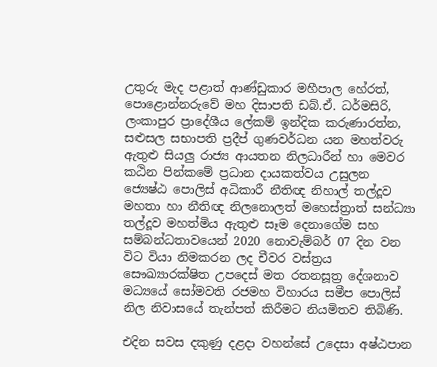උතුරු මැද පළාත් ආණ්ඩුකාර මහීපාල හේරත්, පොළොන්නරුවේ මහ දිසාපති ඩබ්.ඒ. ධර්මසිරි, ලංකාපුර ප්‍රාදේශීය ලේකම් ඉන්දික කරුණාරත්න, සළුසල සභාපති ප්‍රදීප් ගුණවර්ධන යන මහත්වරු ඇතුළු සියලු රාජ්‍ය ආයතන නිලධාරීන් හා මෙවර කඨින පින්කමේ ප්‍රධාන දායකත්වය උසුලන ජ්‍යෙෂ්ඨ පොලිස් අධිකාරී නීතිඥ නිහාල් තල්දූව මහතා හා නීතිඥ නිලනොලත් මහෙස්ත්‍රාත් සන්ධ්‍යා තල්දූව මහත්මිය ඇතුළු සෑම දෙනාගේම සහ සම්බන්ධතාවයෙන් 2020 නොවැම්බර් 07 දින වන විට වියා නිමකරන ලද චීවර වස්ත්‍රය සෞඛ්‍යාරක්ෂිත උපදෙස් මත රතනසූත්‍ර දේශනාව මධ්‍යයේ සෝමවති රජමහ විහාරය සමීප පොලිස් නිල නිවාසයේ තැන්පත් කිරීමට නියමිතව තිබිණි.

එදින සවස දකුණු දළදා වහන්සේ උදෙසා අෂ්ඨපාන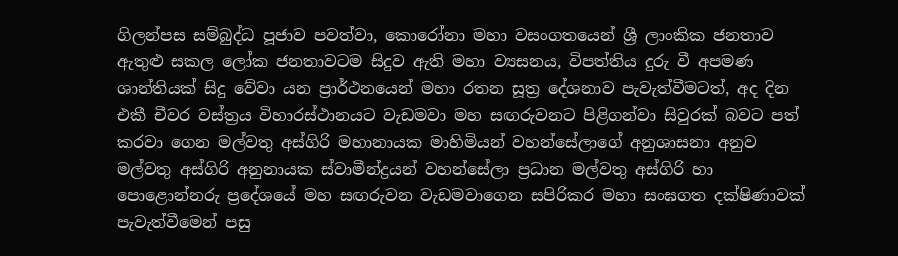ගිලන්පස සම්බුද්ධ පූජාව පවත්වා, කොරෝනා මහා වසංගතයෙන් ශ්‍රී ලාංකික ජනතාව ඇතුළු සකල ලෝක ජනතාවටම සිදුව ඇති මහා ව්‍යසනය, විපත්තිය දුරු වී අපමණ ශාන්තියක් සිදු වේවා යන ප්‍රාර්ථනයෙන් මහා රතන සූත්‍ර දේශනාව පැවැත්වීමටත්, අද දින එකී චීවර වස්ත්‍රය විහාරස්ථානයට වැඩමවා මහ සඟරුවනට පිළිගන්වා සිවුරක් බවට පත් කරවා ගෙන මල්වතු අස්ගිරි මහානායක මාහිමියන් වහන්සේලාගේ අනුශාසනා අනුව මල්වතු අස්ගිරි අනුනායක ස්වාමීන්ද්‍රයන් වහන්සේලා ප්‍රධාන මල්වතු අස්ගිරි හා පොළොන්නරු ප්‍රදේශයේ මහ සඟරුවන වැඩමවාගෙන සපිරිකර මහා සංඝගත දක්ෂිණාවක් පැවැත්වීමෙන් පසු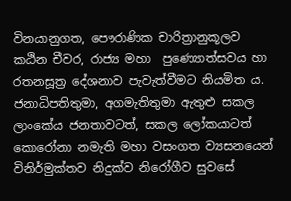විනයානුගත, පෞරාණික චාරිත්‍රානුකූලව කඨින චීවර, රාජ්‍ය මහා  පුණ්‍යොත්සවය හා රතනසූත්‍ර දේශනාව පැවැත්වීමට නියමිත ය. ජනාධිපතිතුමා, අගමැතිතුමා ඇතුළු සකල ලාංකේය ජනතාවටත්, සකල ලෝකයාටත් කොරෝනා නමැති මහා වසංගත ව්‍යසනයෙන් විනිර්මුක්තව නිදුක්ව නිරෝගීව සුවසේ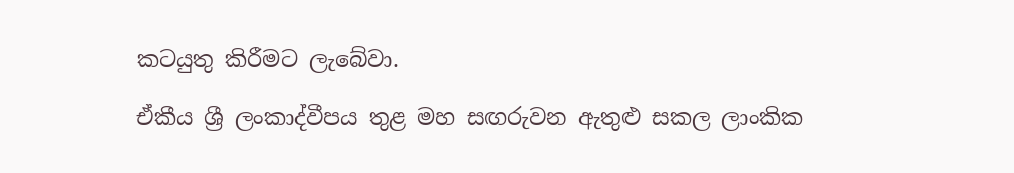කටයුතු කිරීමට ලැබේවා.

ඒකීය ශ්‍රී ලංකාද්වීපය තුළ මහ සඟරුවන ඇතුළු සකල ලාංකික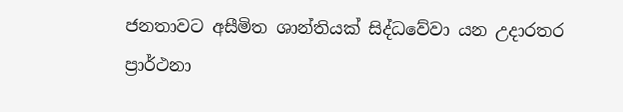ජනතාවට අසීමිත ශාන්තියක් සිද්ධවේවා යන උදාරතර ප්‍රාර්ථනා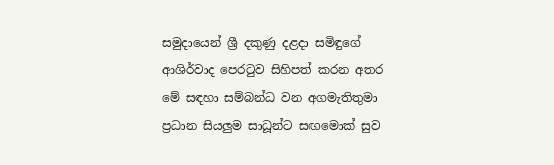සමුදායෙන් ශ්‍රී දකුණු දළදා සමිඳුගේ ආශිර්වාද පෙරටුව සිහිපත් කරන අතර මේ සඳහා සම්බන්ධ වන අගමැතිතුමා ප්‍රධාන සියලුම සාධූන්ට සඟමොක් සුව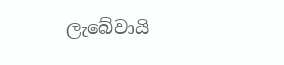ලැබේවායි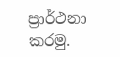ප්‍රාර්ථනා කරමු.